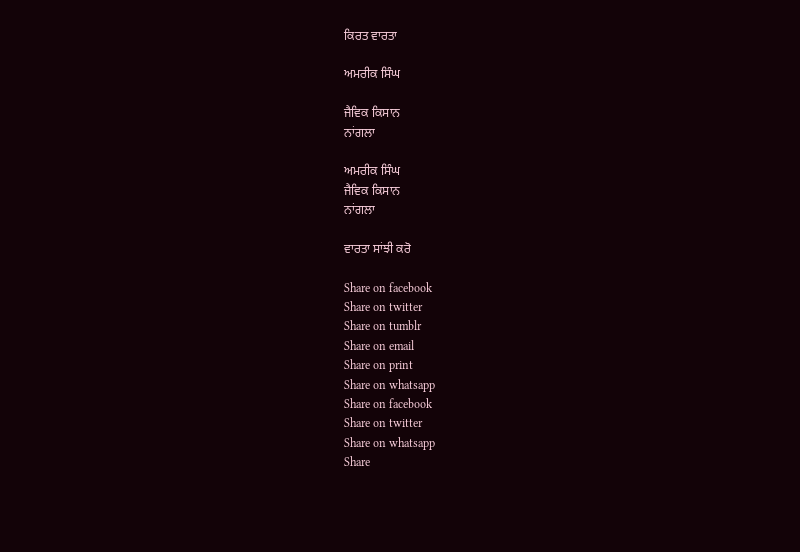ਕਿਰਤ ਵਾਰਤਾ

ਅਮਰੀਕ ਸਿੰਘ

ਜੈਵਿਕ ਕਿਸਾਨ
ਨਾਂਗਲਾ

ਅਮਰੀਕ ਸਿੰਘ
ਜੈਵਿਕ ਕਿਸਾਨ
ਨਾਂਗਲਾ

ਵਾਰਤਾ ਸਾਂਝੀ ਕਰੋ

Share on facebook
Share on twitter
Share on tumblr
Share on email
Share on print
Share on whatsapp
Share on facebook
Share on twitter
Share on whatsapp
Share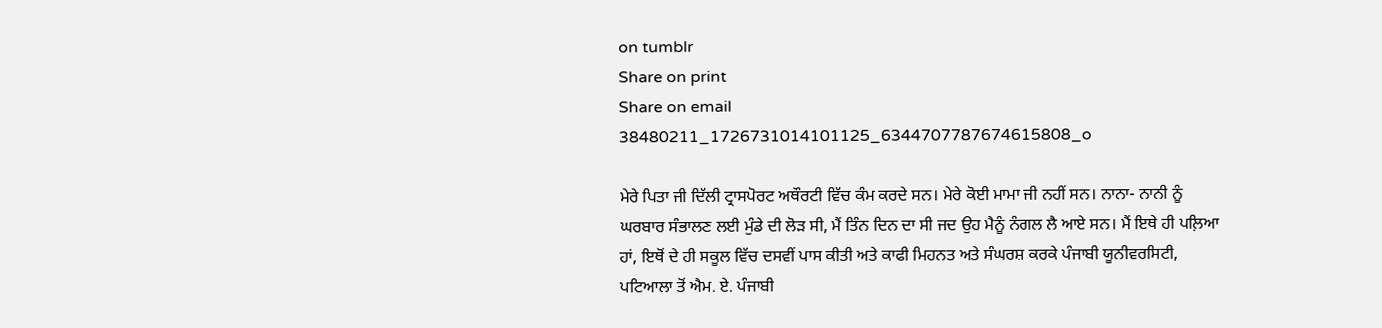on tumblr
Share on print
Share on email
38480211_1726731014101125_6344707787674615808_o

ਮੇਰੇ ਪਿਤਾ ਜੀ ਦਿੱਲੀ ਟ੍ਰਾਸਪੋਰਟ ਅਥੌਰਟੀ ਵਿੱਚ ਕੰਮ ਕਰਦੇ ਸਨ। ਮੇਰੇ ਕੋਈ ਮਾਮਾ ਜੀ ਨਹੀਂ ਸਨ। ਨਾਨਾ- ਨਾਨੀ ਨੂੰ ਘਰਬਾਰ ਸੰਭਾਲਣ ਲਈ ਮੁੰਡੇ ਦੀ ਲੋੜ ਸੀ, ਮੈਂ ਤਿੰਨ ਦਿਨ ਦਾ ਸੀ ਜਦ ਉਹ ਮੈਨੂੰ ਨੰਗਲ ਲੈ ਆਏ ਸਨ। ਮੈਂ ਇਥੇ ਹੀ ਪਲ਼ਿਆ ਹਾਂ, ਇਥੋਂ ਦੇ ਹੀ ਸਕੂਲ ਵਿੱਚ ਦਸਵੀਂ ਪਾਸ ਕੀਤੀ ਅਤੇ ਕਾਫੀ ਮਿਹਨਤ ਅਤੇ ਸੰਘਰਸ਼ ਕਰਕੇ ਪੰਜਾਬੀ ਯੂਨੀਵਰਸਿਟੀ, ਪਟਿਆਲਾ ਤੋਂ ਐਮ. ਏ. ਪੰਜਾਬੀ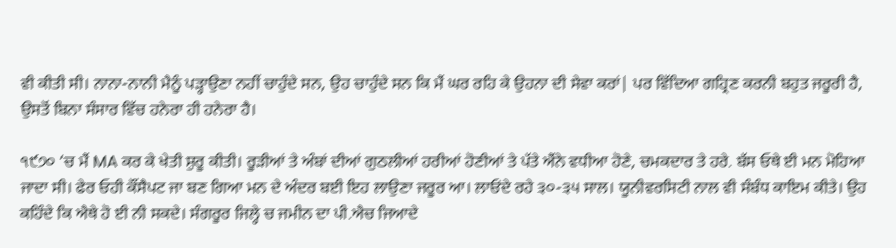ਵੀ ਕੀਤੀ ਸੀ। ਨਾਨਾ-ਨਾਨੀ ਮੈਨੂੰ ਪੜ੍ਹਾਉਣਾ ਨਹੀਂ ਚਾਹੁੰਦੇ ਸਨ, ਉਹ ਚਾਹੁੰਦੇ ਸਨ ਕਿ ਮੈਂ ਘਰ ਰਹਿ ਕੇ ਉਹਨਾ ਦੀ ਸੇਵਾ ਕਰਾਂ| ਪਰ ਵਿੱਦਿਆ ਗਹ੍ਰਿਣ ਕਰਨੀ ਬਹੁਤ ਜਰੂਰੀ ਹੈ, ਉਸਤੋਂ ਬਿਨਾ ਸੰਸਾਰ ਵਿੱਚ ਹਨੇਰਾ ਹੀ ਹਨੇਰਾ ਹੈ।

੧੯੭੦ ‘ਚ ਮੈਂ MA ਕਰ ਕੇ ਖੇਤੀ ਸ਼ੁਰੂ ਕੀਤੀ। ਰੂੜੀਆਂ ਤੇ ਅੰਬਾਂ ਦੀਆਂ ਗੁਠਲੀਆਂ ਹਰੀਆਂ ਹੋਣੀਆਂ ਤੇ ਪੱਤੇ ਐਂਨੇ ਵਧੀਆ ਹੋਣੇ, ਚਮਕਦਾਰ ਤੇ ਹਰੇ. ਬੱਸ ਓਥੇ ਈ ਮਨ ਮੋਹਿਆ ਜਾਦਾ ਸੀ। ਫੇਰ ਓਹੀ ਕੌਂਸੈਪਟ ਜਾ ਬਣ ਗਿਆ ਮਨ ਦੇ ਅੰਦਰ ਬਈ ਇਹ ਲਾਉਣਾ ਜਰੂਰ ਆ। ਲਾਓਂਦੇ ਰਹੇ ੩੦-੩੫ ਸਾਲ। ਯੂਨੀਵਰਸਿਟੀ ਨਾਲ ਵੀ ਸੰਬੰਧ ਕਾਇਮ ਕੀਤੇ। ਉਹ ਕਹਿੰਦੇ ਕਿ ਐਥੇ ਹੋ ਈ ਨੀ ਸਕਦੇ। ਸੰਗਰੂਰ ਜਿਲ੍ਹੇ ਚ ਜਮੀਨ ਦਾ ਪੀ.ਐਚ ਜਿਆਦੇ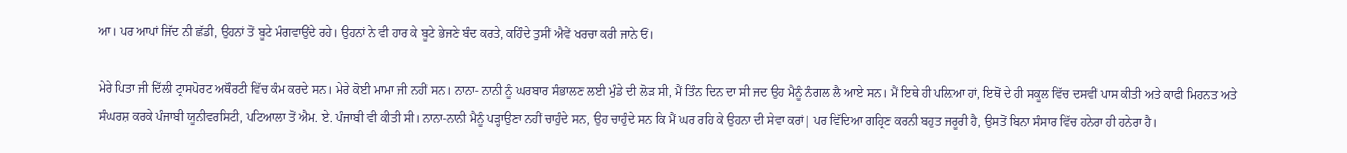ਆ। ਪਰ ਆਪਾਂ ਜਿੱਦ ਨੀ ਛੱਡੀ, ਉਹਨਾਂ ਤੋਂ ਬੂਟੇ ਮੰਗਵਾਉਂਦੇ ਰਹੇ। ਉਹਨਾਂ ਨੇ ਵੀ ਹਾਰ ਕੇ ਬੂਟੇ ਭੇਜਣੇ ਬੰਦ ਕਰਤੇ, ਕਹਿੰਦੇ ਤੁਸੀਂ ਐਵੇਂ ਖਰਚਾ ਕਰੀ ਜਾਨੇ ਓਂ।

ਮੇਰੇ ਪਿਤਾ ਜੀ ਦਿੱਲੀ ਟ੍ਰਾਸਪੋਰਟ ਅਥੌਰਟੀ ਵਿੱਚ ਕੰਮ ਕਰਦੇ ਸਨ। ਮੇਰੇ ਕੋਈ ਮਾਮਾ ਜੀ ਨਹੀਂ ਸਨ। ਨਾਨਾ- ਨਾਨੀ ਨੂੰ ਘਰਬਾਰ ਸੰਭਾਲਣ ਲਈ ਮੁੰਡੇ ਦੀ ਲੋੜ ਸੀ, ਮੈਂ ਤਿੰਨ ਦਿਨ ਦਾ ਸੀ ਜਦ ਉਹ ਮੈਨੂੰ ਨੰਗਲ ਲੈ ਆਏ ਸਨ। ਮੈਂ ਇਥੇ ਹੀ ਪਲ਼ਿਆ ਹਾਂ, ਇਥੋਂ ਦੇ ਹੀ ਸਕੂਲ ਵਿੱਚ ਦਸਵੀਂ ਪਾਸ ਕੀਤੀ ਅਤੇ ਕਾਫੀ ਮਿਹਨਤ ਅਤੇ ਸੰਘਰਸ਼ ਕਰਕੇ ਪੰਜਾਬੀ ਯੂਨੀਵਰਸਿਟੀ, ਪਟਿਆਲਾ ਤੋਂ ਐਮ. ਏ. ਪੰਜਾਬੀ ਵੀ ਕੀਤੀ ਸੀ। ਨਾਨਾ-ਨਾਨੀ ਮੈਨੂੰ ਪੜ੍ਹਾਉਣਾ ਨਹੀਂ ਚਾਹੁੰਦੇ ਸਨ, ਉਹ ਚਾਹੁੰਦੇ ਸਨ ਕਿ ਮੈਂ ਘਰ ਰਹਿ ਕੇ ਉਹਨਾ ਦੀ ਸੇਵਾ ਕਰਾਂ| ਪਰ ਵਿੱਦਿਆ ਗਹ੍ਰਿਣ ਕਰਨੀ ਬਹੁਤ ਜਰੂਰੀ ਹੈ, ਉਸਤੋਂ ਬਿਨਾ ਸੰਸਾਰ ਵਿੱਚ ਹਨੇਰਾ ਹੀ ਹਨੇਰਾ ਹੈ।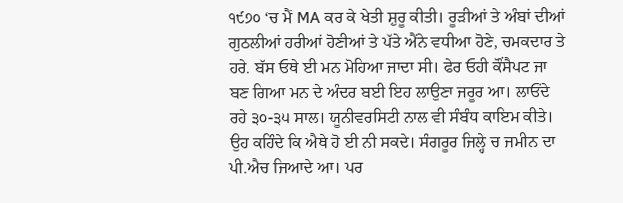੧੯੭੦ ‘ਚ ਮੈਂ MA ਕਰ ਕੇ ਖੇਤੀ ਸ਼ੁਰੂ ਕੀਤੀ। ਰੂੜੀਆਂ ਤੇ ਅੰਬਾਂ ਦੀਆਂ ਗੁਠਲੀਆਂ ਹਰੀਆਂ ਹੋਣੀਆਂ ਤੇ ਪੱਤੇ ਐਂਨੇ ਵਧੀਆ ਹੋਣੇ, ਚਮਕਦਾਰ ਤੇ ਹਰੇ. ਬੱਸ ਓਥੇ ਈ ਮਨ ਮੋਹਿਆ ਜਾਦਾ ਸੀ। ਫੇਰ ਓਹੀ ਕੌਂਸੈਪਟ ਜਾ ਬਣ ਗਿਆ ਮਨ ਦੇ ਅੰਦਰ ਬਈ ਇਹ ਲਾਉਣਾ ਜਰੂਰ ਆ। ਲਾਓਂਦੇ ਰਹੇ ੩੦-੩੫ ਸਾਲ। ਯੂਨੀਵਰਸਿਟੀ ਨਾਲ ਵੀ ਸੰਬੰਧ ਕਾਇਮ ਕੀਤੇ। ਉਹ ਕਹਿੰਦੇ ਕਿ ਐਥੇ ਹੋ ਈ ਨੀ ਸਕਦੇ। ਸੰਗਰੂਰ ਜਿਲ੍ਹੇ ਚ ਜਮੀਨ ਦਾ ਪੀ.ਐਚ ਜਿਆਦੇ ਆ। ਪਰ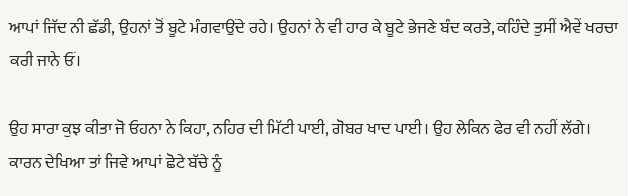ਆਪਾਂ ਜਿੱਦ ਨੀ ਛੱਡੀ, ਉਹਨਾਂ ਤੋਂ ਬੂਟੇ ਮੰਗਵਾਉਂਦੇ ਰਹੇ। ਉਹਨਾਂ ਨੇ ਵੀ ਹਾਰ ਕੇ ਬੂਟੇ ਭੇਜਣੇ ਬੰਦ ਕਰਤੇ, ਕਹਿੰਦੇ ਤੁਸੀਂ ਐਵੇਂ ਖਰਚਾ ਕਰੀ ਜਾਨੇ ਓਂ।

ਉਹ ਸਾਰਾ ਕੁਝ ਕੀਤਾ ਜੋ ਓਹਨਾ ਨੇ ਕਿਹਾ, ਨਹਿਰ ਦੀ ਮਿੱਟੀ ਪਾਈ, ਗੋਬਰ ਖਾਦ ਪਾਈ। ਉਹ ਲੇਕਿਨ ਫੇਰ ਵੀ ਨਹੀਂ ਲੱਗੇ। ਕਾਰਨ ਦੇਖਿਆ ਤਾਂ ਜਿਵੇ ਆਪਾਂ ਛੋਟੇ ਬੱਚੇ ਨੂੰ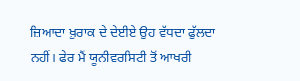ਜ਼ਿਆਦਾ ਖ਼ੁਰਾਕ ਦੇ ਦੇਈਏ ਉਹ ਵੱਧਦਾ ਫੁੱਲਦਾ ਨਹੀਂ। ਫੇਰ ਮੈਂ ਯੂਨੀਵਰਸਿਟੀ ਤੋਂ ਆਖਰੀ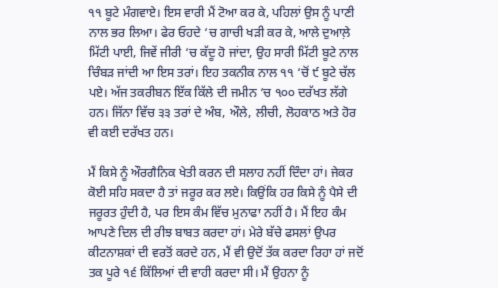੧੧ ਬੂਟੇ ਮੰਗਵਾਏ। ਇਸ ਵਾਰੀ ਮੈਂ ਟੋਆ ਕਰ ਕੇ, ਪਹਿਲਾਂ ਉਸ ਨੂੰ ਪਾਣੀ ਨਾਲ ਭਰ ਲਿਆ। ਫੇਰ ਓਹਦੇ ‘ਚ ਗਾਚੀ ਖੜੀ ਕਰ ਕੇ, ਆਲੇ ਦੁਆਲ਼ੇ ਮਿੱਟੀ ਪਾਈ, ਜਿਵੇਂ ਜੀਰੀ ‘ਚ ਕੱਦੂ ਹੋ ਜਾਂਦਾ, ਉਹ ਸਾਰੀ ਮਿੱਟੀ ਬੂਟੇ ਨਾਲ ਚਿੰਬੜ ਜਾਂਦੀ ਆ ਇਸ ਤਰਾਂ। ਇਹ ਤਕਨੀਕ ਨਾਲ ੧੧ ‘ਚੋਂ ੯ ਬੂਟੇ ਚੱਲ ਪਏ। ਅੱਜ ਤਕਰੀਬਨ ਇੱਕ ਕਿੱਲੇ ਦੀ ਜਮੀਨ ‘ਚ ੧੦੦ ਦਰੱਖਤ ਲੱਗੇ ਹਨ। ਜਿੱਨਾ ਵਿੱਚ ੩੩ ਤਰਾਂ ਦੇ ਅੰਬ, ਔਲੇ, ਲੀਚੀ, ਲੋਹਕਾਠ ਅਤੇ ਹੋਰ ਵੀ ਕਈ ਦਰੱਖਤ ਹਨ।

ਮੈਂ ਕਿਸੇ ਨੂੰ ਔਰਗੈਨਿਕ ਖੇਤੀ ਕਰਨ ਦੀ ਸਲਾਹ ਨਹੀਂ ਦਿੰਦਾ ਹਾਂ। ਜੇਕਰ ਕੋਈ ਸਹਿ ਸਕਦਾ ਹੈ ਤਾਂ ਜਰੂਰ ਕਰ ਲਏ। ਕਿਉਂਕਿ ਹਰ ਕਿਸੇ ਨੂੰ ਪੈਸੇ ਦੀ ਜਰੂਰਤ ਹੁੰਦੀ ਹੈ, ਪਰ ਇਸ ਕੰਮ ਵਿੱਚ ਮੁਨਾਫਾ ਨਹੀਂ ਹੈ। ਮੈਂ ਇਹ ਕੰਮ ਆਪਣੇ ਦਿਲ ਦੀ ਰੀਝ ਬਾਬਤ ਕਰਦਾ ਹਾਂ। ਮੇਰੇ ਬੱਚੇ ਫਸਲਾਂ ਉਪਰ ਕੀਟਨਾਸ਼ਕਾਂ ਦੀ ਵਰਤੋਂ ਕਰਦੇ ਹਨ, ਮੈਂ ਵੀ ਉਦੋਂ ਤੱਕ ਕਰਦਾ ਰਿਹਾ ਹਾਂ ਜਦੋਂ ਤਕ ਪੂਰੇ ੧੬ ਕਿੱਲਿਆਂ ਦੀ ਵਾਹੀ ਕਰਦਾ ਸੀ। ਮੈਂ ਉਹਨਾ ਨੂੰ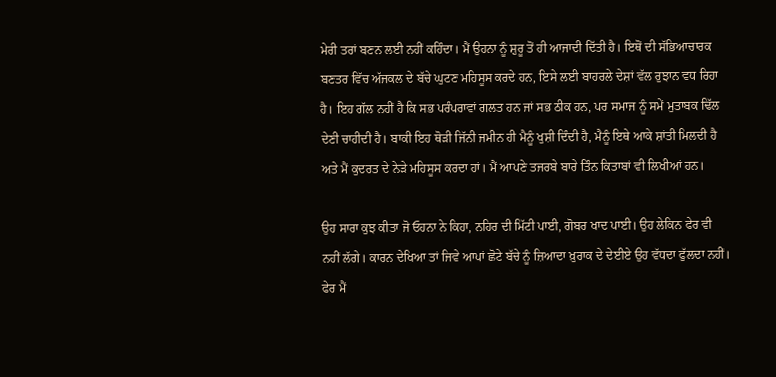ਮੇਰੀ ਤਰਾਂ ਬਣਨ ਲਈ ਨਹੀਂ ਕਹਿੰਦਾ। ਮੈਂ ਉਹਨਾ ਨੂੰ ਸ਼ੁਰੂ ਤੋਂ ਹੀ ਆਜਾਦੀ ਦਿੱਤੀ ਹੈ। ਇਥੋਂ ਦੀ ਸੱਭਿਆਚਾਰਕ ਬਣਤਰ ਵਿੱਚ ਅੱਜਕਲ ਦੇ ਬੱਚੇ ਘੁਟਣ ਮਹਿਸੂਸ ਕਰਦੇ ਹਨ, ਇਸੇ ਲਈ ਬਾਹਰਲੇ ਦੇਸ਼ਾਂ ਵੱਲ ਰੁਝਾਨ ਵਧ ਰਿਹਾ ਹੈ। ਇਹ ਗੱਲ ਨਹੀਂ ਹੈ ਕਿ ਸਭ ਪਰੰਪਰਾਵਾਂ ਗਲਤ ਹਨ ਜਾਂ ਸਭ ਠੀਕ ਹਨ, ਪਰ ਸਮਾਜ ਨੂੰ ਸਮੇਂ ਮੁਤਾਬਕ ਢਿੱਲ ਦੇਣੀ ਚਾਹੀਦੀ ਹੈ। ਬਾਕੀ ਇਹ ਥੋੜੀ ਜਿੱਨੀ ਜਮੀਨ ਹੀ ਮੈਨੂੰ ਖੁਸ਼ੀ ਦਿੰਦੀ ਹੈ, ਮੈਨੂੰ ਇਥੇ ਆਕੇ ਸ਼ਾਂਤੀ ਮਿਲਦੀ ਹੈ ਅਤੇ ਮੈਂ ਕੁਦਰਤ ਦੇ ਨੇੜੇ ਮਹਿਸੂਸ ਕਰਦਾ ਹਾਂ। ਮੈਂ ਆਪਣੇ ਤਜਰਬੇ ਬਾਰੇ ਤਿੰਨ ਕਿਤਾਬਾਂ ਵੀ ਲਿਖੀਆਂ ਹਨ।

ਉਹ ਸਾਰਾ ਕੁਝ ਕੀਤਾ ਜੋ ਓਹਨਾ ਨੇ ਕਿਹਾ, ਨਹਿਰ ਦੀ ਮਿੱਟੀ ਪਾਈ, ਗੋਬਰ ਖਾਦ ਪਾਈ। ਉਹ ਲੇਕਿਨ ਫੇਰ ਵੀ ਨਹੀਂ ਲੱਗੇ। ਕਾਰਨ ਦੇਖਿਆ ਤਾਂ ਜਿਵੇ ਆਪਾਂ ਛੋਟੇ ਬੱਚੇ ਨੂੰ ਜ਼ਿਆਦਾ ਖ਼ੁਰਾਕ ਦੇ ਦੇਈਏ ਉਹ ਵੱਧਦਾ ਫੁੱਲਦਾ ਨਹੀਂ। ਫੇਰ ਮੈਂ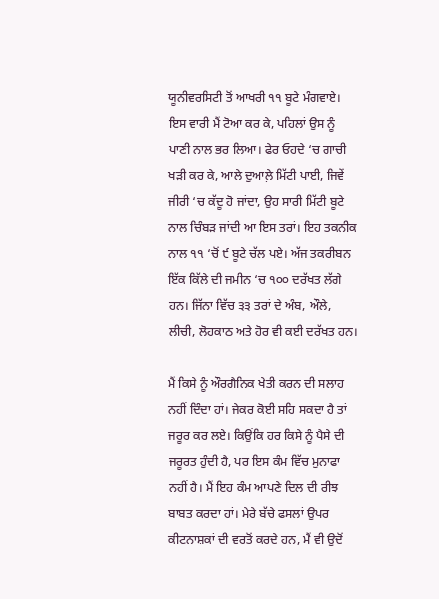ਯੂਨੀਵਰਸਿਟੀ ਤੋਂ ਆਖਰੀ ੧੧ ਬੂਟੇ ਮੰਗਵਾਏ। ਇਸ ਵਾਰੀ ਮੈਂ ਟੋਆ ਕਰ ਕੇ, ਪਹਿਲਾਂ ਉਸ ਨੂੰ ਪਾਣੀ ਨਾਲ ਭਰ ਲਿਆ। ਫੇਰ ਓਹਦੇ ‘ਚ ਗਾਚੀ ਖੜੀ ਕਰ ਕੇ, ਆਲੇ ਦੁਆਲ਼ੇ ਮਿੱਟੀ ਪਾਈ, ਜਿਵੇਂ ਜੀਰੀ ‘ਚ ਕੱਦੂ ਹੋ ਜਾਂਦਾ, ਉਹ ਸਾਰੀ ਮਿੱਟੀ ਬੂਟੇ ਨਾਲ ਚਿੰਬੜ ਜਾਂਦੀ ਆ ਇਸ ਤਰਾਂ। ਇਹ ਤਕਨੀਕ ਨਾਲ ੧੧ ‘ਚੋਂ ੯ ਬੂਟੇ ਚੱਲ ਪਏ। ਅੱਜ ਤਕਰੀਬਨ ਇੱਕ ਕਿੱਲੇ ਦੀ ਜਮੀਨ ‘ਚ ੧੦੦ ਦਰੱਖਤ ਲੱਗੇ ਹਨ। ਜਿੱਨਾ ਵਿੱਚ ੩੩ ਤਰਾਂ ਦੇ ਅੰਬ, ਔਲੇ, ਲੀਚੀ, ਲੋਹਕਾਠ ਅਤੇ ਹੋਰ ਵੀ ਕਈ ਦਰੱਖਤ ਹਨ।

ਮੈਂ ਕਿਸੇ ਨੂੰ ਔਰਗੈਨਿਕ ਖੇਤੀ ਕਰਨ ਦੀ ਸਲਾਹ ਨਹੀਂ ਦਿੰਦਾ ਹਾਂ। ਜੇਕਰ ਕੋਈ ਸਹਿ ਸਕਦਾ ਹੈ ਤਾਂ ਜਰੂਰ ਕਰ ਲਏ। ਕਿਉਂਕਿ ਹਰ ਕਿਸੇ ਨੂੰ ਪੈਸੇ ਦੀ ਜਰੂਰਤ ਹੁੰਦੀ ਹੈ, ਪਰ ਇਸ ਕੰਮ ਵਿੱਚ ਮੁਨਾਫਾ ਨਹੀਂ ਹੈ। ਮੈਂ ਇਹ ਕੰਮ ਆਪਣੇ ਦਿਲ ਦੀ ਰੀਝ ਬਾਬਤ ਕਰਦਾ ਹਾਂ। ਮੇਰੇ ਬੱਚੇ ਫਸਲਾਂ ਉਪਰ ਕੀਟਨਾਸ਼ਕਾਂ ਦੀ ਵਰਤੋਂ ਕਰਦੇ ਹਨ, ਮੈਂ ਵੀ ਉਦੋਂ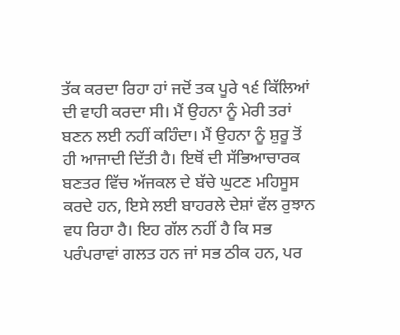ਤੱਕ ਕਰਦਾ ਰਿਹਾ ਹਾਂ ਜਦੋਂ ਤਕ ਪੂਰੇ ੧੬ ਕਿੱਲਿਆਂ ਦੀ ਵਾਹੀ ਕਰਦਾ ਸੀ। ਮੈਂ ਉਹਨਾ ਨੂੰ ਮੇਰੀ ਤਰਾਂ ਬਣਨ ਲਈ ਨਹੀਂ ਕਹਿੰਦਾ। ਮੈਂ ਉਹਨਾ ਨੂੰ ਸ਼ੁਰੂ ਤੋਂ ਹੀ ਆਜਾਦੀ ਦਿੱਤੀ ਹੈ। ਇਥੋਂ ਦੀ ਸੱਭਿਆਚਾਰਕ ਬਣਤਰ ਵਿੱਚ ਅੱਜਕਲ ਦੇ ਬੱਚੇ ਘੁਟਣ ਮਹਿਸੂਸ ਕਰਦੇ ਹਨ, ਇਸੇ ਲਈ ਬਾਹਰਲੇ ਦੇਸ਼ਾਂ ਵੱਲ ਰੁਝਾਨ ਵਧ ਰਿਹਾ ਹੈ। ਇਹ ਗੱਲ ਨਹੀਂ ਹੈ ਕਿ ਸਭ ਪਰੰਪਰਾਵਾਂ ਗਲਤ ਹਨ ਜਾਂ ਸਭ ਠੀਕ ਹਨ, ਪਰ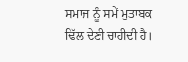ਸਮਾਜ ਨੂੰ ਸਮੇਂ ਮੁਤਾਬਕ ਢਿੱਲ ਦੇਣੀ ਚਾਹੀਦੀ ਹੈ।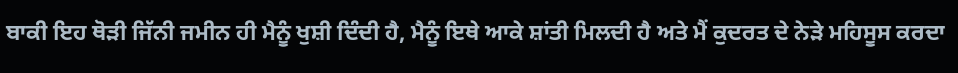ਬਾਕੀ ਇਹ ਥੋੜੀ ਜਿੱਨੀ ਜਮੀਨ ਹੀ ਮੈਨੂੰ ਖੁਸ਼ੀ ਦਿੰਦੀ ਹੈ, ਮੈਨੂੰ ਇਥੇ ਆਕੇ ਸ਼ਾਂਤੀ ਮਿਲਦੀ ਹੈ ਅਤੇ ਮੈਂ ਕੁਦਰਤ ਦੇ ਨੇੜੇ ਮਹਿਸੂਸ ਕਰਦਾ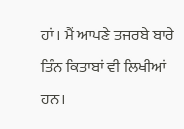ਹਾਂ। ਮੈਂ ਆਪਣੇ ਤਜਰਬੇ ਬਾਰੇ ਤਿੰਨ ਕਿਤਾਬਾਂ ਵੀ ਲਿਖੀਆਂ ਹਨ।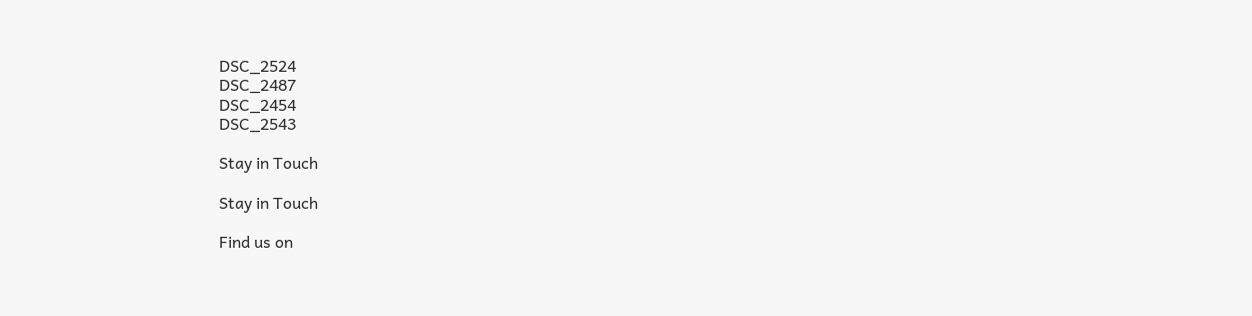DSC_2524
DSC_2487
DSC_2454
DSC_2543

Stay in Touch

Stay in Touch

Find us on